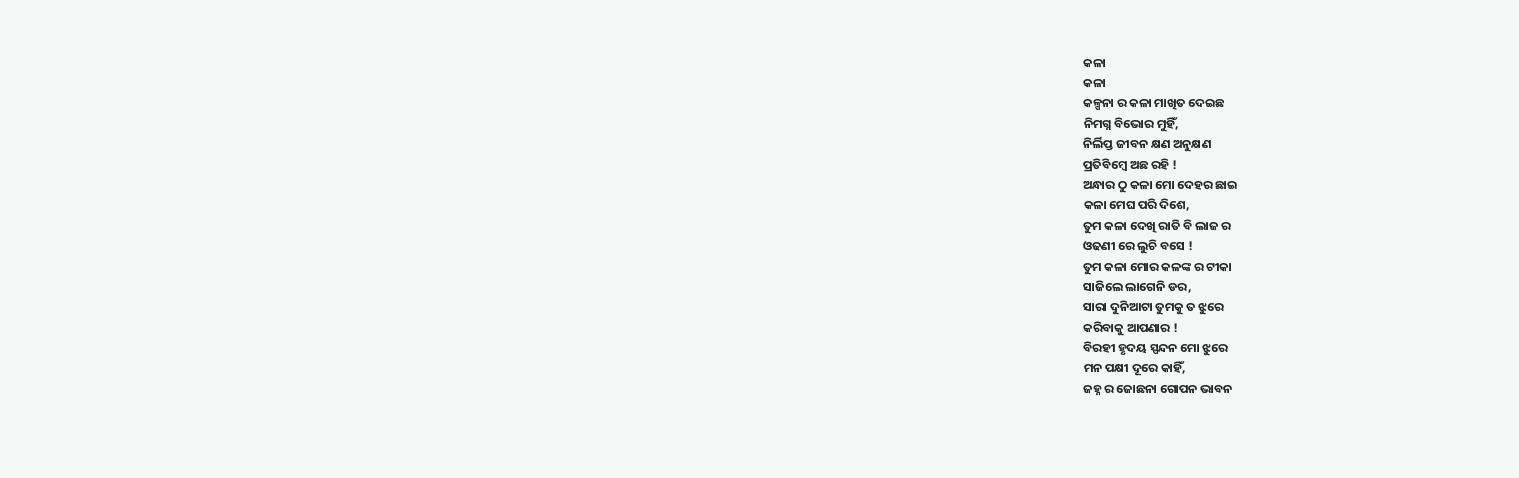କଳା
କଳା
କଳ୍ପନା ର କଳା ମାଖିତ ଦେଇଛ
ନିମଗ୍ନ ବିଭୋର ମୁହିଁ,
ନିର୍ଲିପ୍ତ ଜୀବନ କ୍ଷଣ ଅନୁକ୍ଷଣ
ପ୍ରତିବିମ୍ବେ ଅଛ ରହି !
ଅନ୍ଧାର ଠୁ କଳା ମୋ ଦେହର ଛାଇ
କଳା ମେଘ ପରି ଦିଶେ,
ତୁମ କଳା ଦେଖି ରାତି ବି ଲାଜ ର
ଓଢଣୀ ରେ ଲୁଚି ବସେ !
ତୁମ କଳା ମୋର କଳଙ୍କ ର ଟୀକା
ସାଜିଲେ ଲାଗେନି ଡର,
ସାରା ଦୁନିଆଟା ତୁମକୁ ତ ଝୁରେ
କରିବାକୁ ଆପଣାର !
ବିରହୀ ହୃଦୟ ସ୍ପନ୍ଦନ ମୋ ଝୁରେ
ମନ ପକ୍ଷୀ ଦୂରେ କାହିଁ,
ଜହ୍ନ ର ଜୋଛନା ଗୋପନ ଭାବନ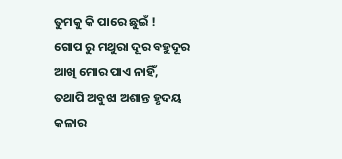ତୁମକୁ କି ପାରେ ଛୁଇଁ !
ଗୋପ ରୁ ମଥୁରା ଦୂର ବହୁଦୂର
ଆଖି ମୋର ପାଏ ନାହିଁ,
ତଥାପି ଅବୁଝା ଅଶାନ୍ତ ହୃଦୟ
କଳାର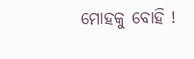ମୋହକୁ ବୋହି !